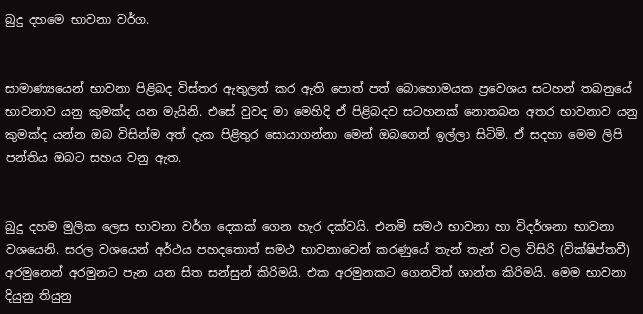බුදු දහමෙ භාවනා වර්ග.


සාමාණ්‍යයෙන් භාවනා පිළිබද විස්තර ඇතුලත් කර ඇති පොත් පත් බොහොමයක ප්‍රවෙශය සටහන් තබනුයේ භාවනාව යනු කුමක්ද යන මැයිනි. එසේ වුවද මා මෙහිදි ඒ පිළිබදව සටහනක් නොතබන අතර භාවනාව යනු කුමක්ද යන්න ඔබ විසින්ම අත් දැක පිළිතුර සොයාගන්නා මෙන් ඔබගෙන් ඉල්ලා සිටිමි. ඒ සදහා මෙම ලිපි පන්තිය ඔබට සහය වනු ඇත.


බුදු දහම මුලික ලෙස භාවනා වර්ග දෙකක් ගෙන හැර දක්වයි. එනමි සමථ භාවනා හා විදර්ශනා භාවනා වශයෙනි. සරල වශයෙන් අර්ථය පහදතොත් සමථ භාවනාවෙන් කරණුයේ තැන් තැන් වල විසිරි (වික්ෂිප්තවී) අරමුනෙන් අරමුනට පැන යන සිත සන්සුන් කිරිමයි. එක අරමුනකට ගෙනවිත් ශාන්ත කිරිමයි. මෙම භාවනා දියුනු තියුනු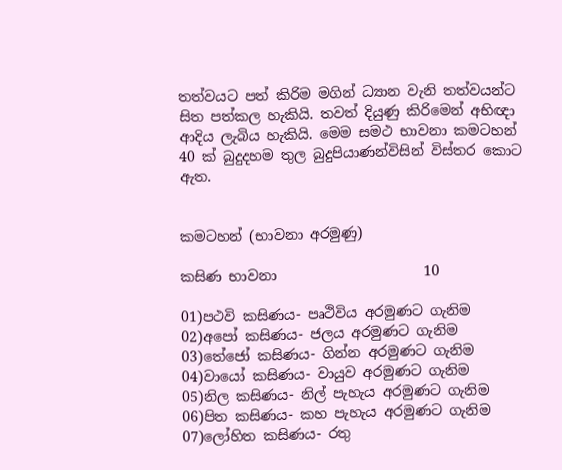තත්වයට පත් කිරිම මගින් ධ්‍යාන වැනි තත්වයන්ට සිත පත්කල හැකියි. තවත් දියුණු කිරිමෙන් අභිඥා ආදිය ලැබිය හැකියි. මෙම සමථ භාවනා කමටහන් 40 ක් බුදුදහම තුල බුදුපියාණන්විසින් විස්තර කොට ඇත.


කමටහන් (භාවනා අරමුණු)

කසිණ භාවනා                     10

01)පථවි කසිණය- පෘථිවිය අරමුණට ගැනිම
02)අපෝ කසිණය- ජලය අරමුණට ගැනිම
03)තේජෝ කසිණය- ගින්න අරමුණට ගැනිම
04)වායෝ කසිණය- වායුව අරමුණට ගැනිම
05)නිල කසිණය- නිල් පැහැය අරමුණට ගැනිම
06)පිත කසිණය- කහ පැහැය අරමුණට ගැනිම
07)ලෝහිත කසිණය- රතු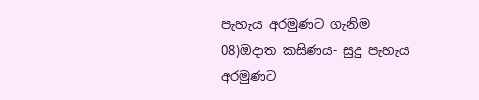පැහැය අරමුණට ගැනිම
08)ඔදාත කසිණය- සුදු පැහැය අරමුණට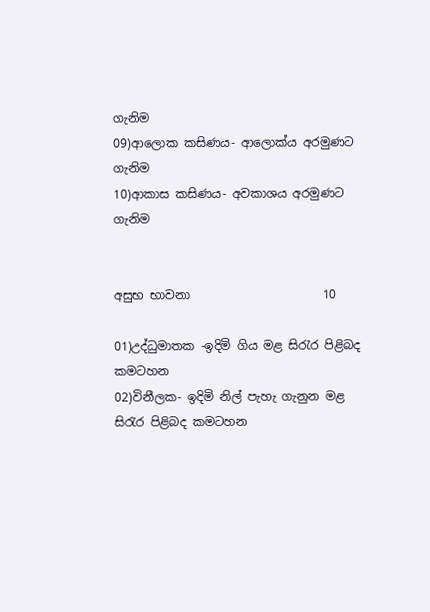ගැනිම
09)ආලොක කසිණය- ආලොක්ය අරමුණට ගැනිම
10)ආකාස කසිණය- අවකාශය අරමුණට ගැනිම


අසුභ භාවනා                      10

01)උද්ධුමාතක -ඉදිමි ගිය මළ සිරැර පිළිබද කමටහන
02)විනීලක- ඉදිමි නිල් පැහැ ගැනුන මළ සිරැර පිළිබද කමටහන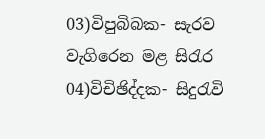03)විපුබිබක- සැරව වැගිරෙන මළ සිරැර
04)විචිඡිද්දක- සිදුරැවි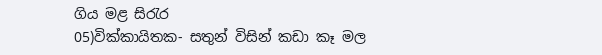ගිය මළ සිරැර
05)වික්කායිතක- සතුන් විසින් කඩා කෑ මල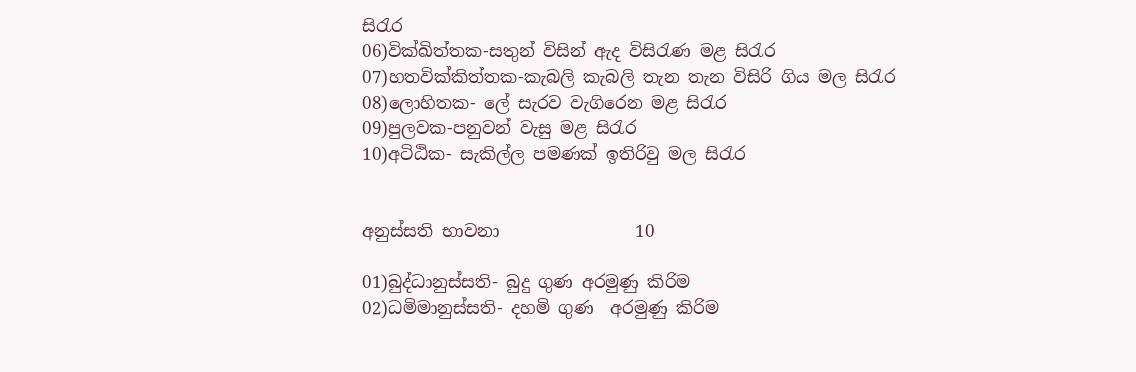සිරැර
06)වික්ඛිත්තක-සතුන් විසින් ඇද විසිරැණ මළ සිරැර
07)හතවික්කිත්තක-කැබලි කැබලි තැන තැන විසිරි ගිය මල සිරැර
08)ලොහිතක- ලේ සැරව වැගිරෙන මළ සිරැර
09)පුලවක-පනුවන් වැසු මළ සිරැර
10)අටිඨික- සැකිල්ල පමණක් ඉතිරිවු මල සිරැර


අනුස්සති භාවනා                10

01)බුද්ධානුස්සති- බුදු ගුණ අරමු‍ණු කිරිම
02)ධමිමානුස්සති- දහමි ගුණ  අරමුණු කිරිම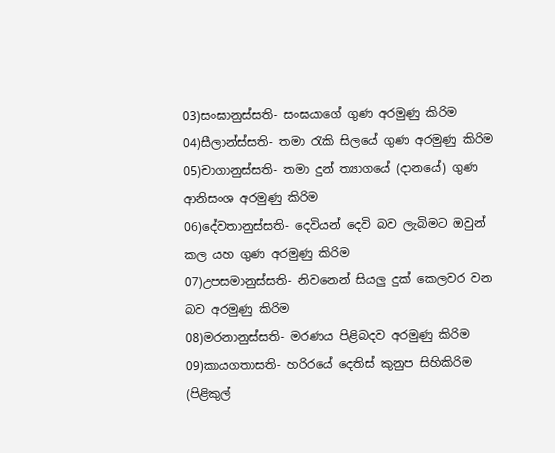03)සංඝානුස්සති- සංඝයාගේ ගුණ අරමුණු කිරිම
04)සීලාන්ස්සති- තමා රැකි සිලයේ ගුණ අරමුණු කිරිම
05)චාගානුස්සති- තමා දුන් ත්‍යාගයේ (දානයේ) ගුණ ආනිසංශ අරමුණු කිරිම
06)දේවතානුස්සති- දෙවියන් දෙවි බව ලැබිමට ඔවුන් කල යහ ගුණ අරමුණු කිරිම
07)උපසමානුස්සති- නිවනෙන් සියලු දුක් කෙලවර වන බව අරමුණු කිරිම
08)මරනානුස්සති- මරණය පිළිබදව අරමුණු කිරිම
09)කායගතාසති- හරිරයේ දෙතිස් කුනුප සිහිකිරිම (පිළිකුල්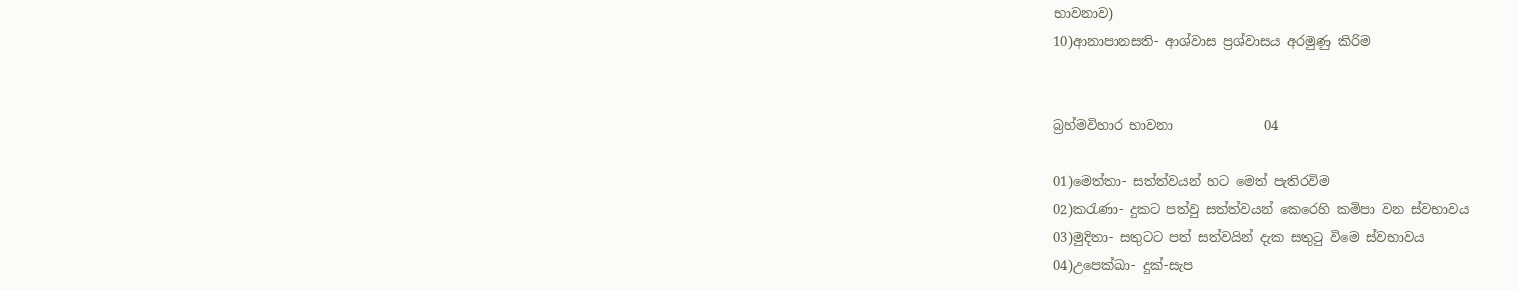භාවනාව)
10)ආනාපානසති- ආශ්වාස ප්‍රශ්වාසය අරමුණු කිරිම


බ්‍රහ්මවිහාර භාවනා              04

01)මෙත්තා- සත්ත්වයන් හට මෙත් පැතිරවිම
02)කරැණා- දුකට පත්වු සත්ත්වයන් කෙරෙහි කමිපා වන ස්වභාවය
03)මුදිතා- සතුටට පත් සත්වයින් දැක සතුටු විමෙ ස්වභාවය
04)උපෙක්ඛා- දුක්-සැප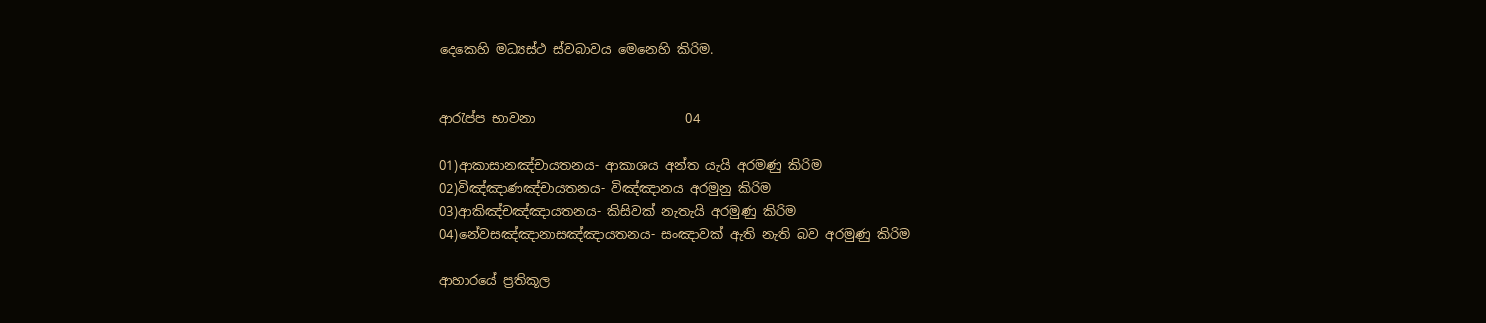දෙකෙහි මධ්‍යස්ථ ස්වබාවය මෙනෙහි කිරිම.


ආරැප්ප භාවනා                       04

01)ආකාසානඤ්චායතනය- ආකාශය අන්ත යැයි අරමණු කිරිම
02)විඤ්ඤාණඤ්චායතනය- විඤ්ඤානය අරමුනු කිරිම
03)ආකිඤ්චඤ්ඤායතනය- කිසිවක් නැතැයි අරමුණු කිරිම
04)නේවසඤ්ඤානාසඤ්ඤායතනය- සංඤාවක් ඇති නැති බව අරමුණු කිරිම

ආහාරයේ ප්‍රතිකූල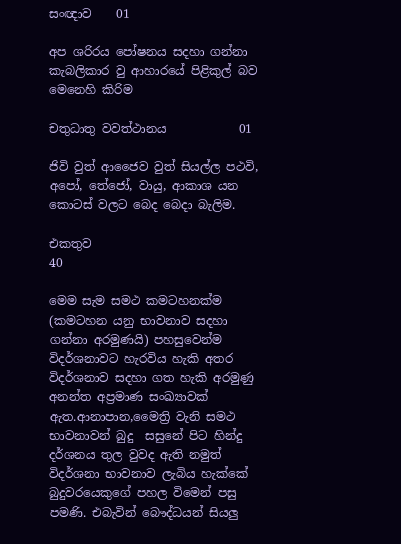සංඥාව    01

අප ශරිරය පෝෂනය සදහා ගන්නා කැබලිකාර වු ආහාරයේ පිළිකුල් බව මෙනෙහි කිරිම

චතුධාතු වවත්ථානය            01

ජිවි වුත් ආජෛව වුත් සියල්ල පථවි, අපෝ, තේජෝ, වායු, ආකාශ යන කොටස් වලට බෙද බෙදා බැලිම.

එකතුව                              40

මෙම සැම සමථ කමටහනක්ම (කමටහන යනු භාවනාව සදහා ගන්නා අරමුණයි) පහසුවෙන්ම විදර්ශනාවට හැරවිය හැකි අතර විදර්ශනාව සදහා ගත හැකි අරමුණු අනන්ත අප්‍රමාණ සංඛ්‍යාවක් ඇත.ආනාපාන,මෛත්‍රි වැනි සමථ භාවනාවන් බුදු  සසුනේ පිට හින්දු දර්ශනය තුල වුවද ඇති නමුත් විදර්ශනා භාවනාව ලැබිය හැක්කේ බුදුවරයෙකුගේ පහල විමෙන් පසු පමණි. එබැවින් බෞද්ධයන් සියලු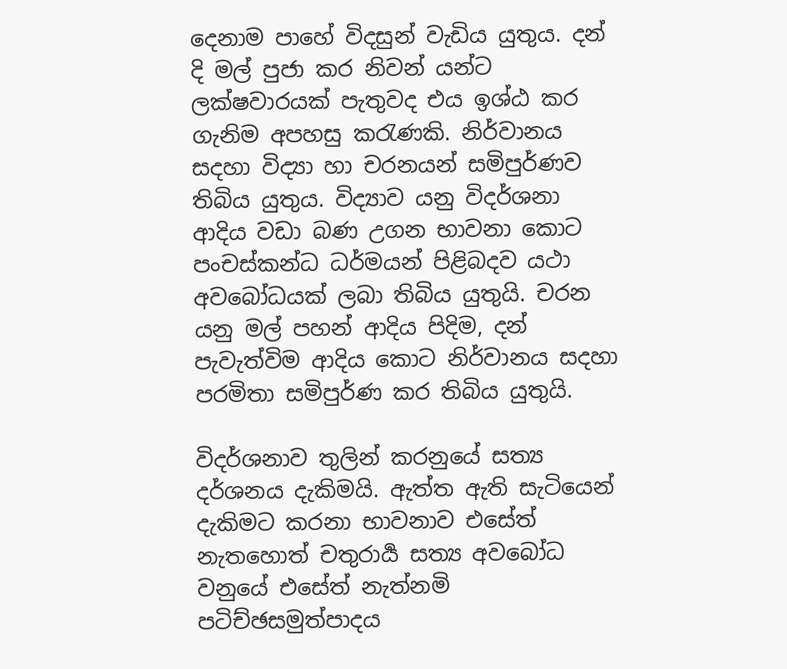දෙනාම පාහේ විදසුන් වැඩිය යුතුය. දන් දි මල් පුජා කර නිවන් යන්ට ලක්ෂවාරයක් පැතුවද එය ඉශ්ඨ කර ගැනිම අපහසු කරැණකි. නිර්වානය සදහා විද්‍යා හා චරනයන් සමිපුර්ණව තිබිය යුතුය. විද්‍යාව යනු විදර්ශනා ආදිය වඩා බණ උගන භාවනා කොට පංචස්කන්ධ ධර්මයන් පි‍ළිබදව යථා අවබෝධයක් ලබා තිබිය යුතුයි. චරන යනු මල් පහන් ආදිය පිදිම, දන් පැවැත්විම ආදිය කොට නිර්වානය සදහා පරමිතා සමිපුර්ණ කර තිබිය යුතුයි.

විදර්ශනාව තුලින් කරනුයේ සත්‍ය දර්ශනය දැකිමයි. ඇත්ත ඇති සැටියෙන් දැකිමට කරනා භාවනාව එසේත් නැතහොත් චතුරාර්‍ය සත්‍ය අවබෝධ වනුයේ එසේත් නැත්නමි පටිච්ඡසමුත්පාදය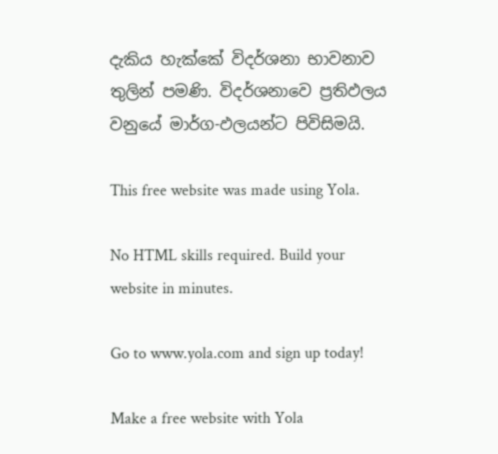දැකිය හැක්කේ විදර්ශනා භාවනාව තුලින් පමණි. විදර්ශනාවෙ ප්‍රතිඵලය වනුයේ මාර්ග-ඵලයන්ට පිවිසිමයි.

This free website was made using Yola.

No HTML skills required. Build your website in minutes.

Go to www.yola.com and sign up today!

Make a free website with Yola